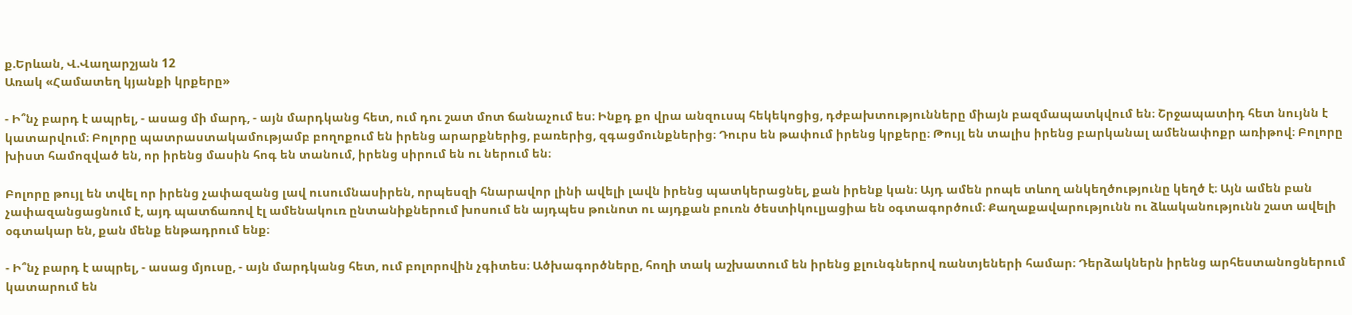ք.Երևան, Վ.Վաղարշյան 12
Առակ «Համատեղ կյանքի կրքերը»

- Ի՞նչ բարդ է ապրել, - ասաց մի մարդ, - այն մարդկանց հետ, ում դու շատ մոտ ճանաչում ես։ Ինքդ քո վրա անզուսպ հեկեկոցից, դժբախտությունները միայն բազմապատկվում են։ Շրջապատիդ հետ նույնն է կատարվում։ Բոլորը պատրաստակամությամբ բողոքում են իրենց արարքներից, բառերից, զգացմունքներից։ Դուրս են թափում իրենց կրքերը։ Թույլ են տալիս իրենց բարկանալ ամենափոքր առիթով։ Բոլորը խիստ համոզված են, որ իրենց մասին հոգ են տանում, իրենց սիրում են ու ներում են։

Բոլորը թույլ են տվել որ իրենց չափազանց լավ ուսումնասիրեն, որպեսզի հնարավոր լինի ավելի լավն իրենց պատկերացնել, քան իրենք կան։ Այդ ամեն րոպե տևող անկեղծությունը կեղծ է։ Այն ամեն բան չափազանցացնում է, այդ պատճառով էլ ամենակուռ ընտանիքներում խոսում են այդպես թունոտ ու այդքան բուռն ծեստիկուլյացիա են օգտագործում։ Քաղաքավարությունն ու ձևականությունն շատ ավելի օգտակար են, քան մենք ենթադրում ենք։

- Ի՞նչ բարդ է ապրել, - ասաց մյուսը, - այն մարդկանց հետ, ում բոլորովին չգիտես։ Ածխագործները, հողի տակ աշխատում են իրենց քլունգներով ռանտյեների համար։ Դերձակներն իրենց արհեստանոցներում կատարում են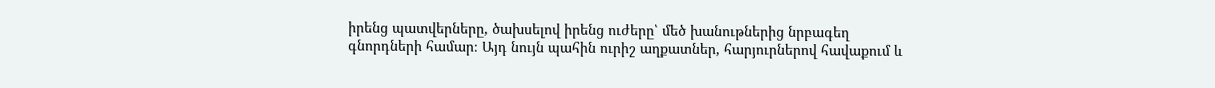իրենց պատվերները, ծախսելով իրենց ուժերը՝ մեծ խանութներից նրբագեղ գնորդների համար։ Այդ նույն պահին ուրիշ աղքատներ, հարյուրներով հավաքում և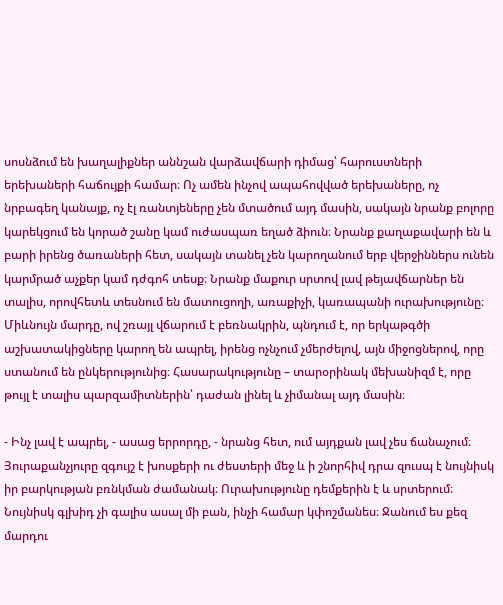սոսնձում են խաղալիքներ աննշան վարձավճարի դիմաց՝ հարուստների երեխաների հաճույքի համար։ Ոչ ամեն ինչով ապահովված երեխաները, ոչ նրբագեղ կանայք, ոչ էլ ռանտյեները չեն մտածում այդ մասին, սակայն նրանք բոլորը կարեկցում են կորած շանը կամ ուժասպառ եղած ձիուն։ Նրանք քաղաքավարի են և բարի իրենց ծառաների հետ, սակայն տանել չեն կարողանում երբ վերջիններս ունեն կարմրած աչքեր կամ դժգոհ տեսք։ Նրանք մաքուր սրտով լավ թեյավճարներ են տալիս, որովհետև տեսնում են մատուցողի, առաքիչի, կառապանի ուրախությունը։ Միևնույն մարդը, ով շռայլ վճարում է բեռնակրին, պնդում է, որ երկաթգծի աշխատակիցները կարող են ապրել, իրենց ոչնչում չմերժելով, այն միջոցներով, որը ստանում են ընկերությունից։ Հասարակությունը – տարօրինակ մեխանիզմ է, որը թույլ է տալիս պարզամիտներին՝ դաժան լինել և չիմանալ այդ մասին։

- Ինչ լավ է ապրել, - ասաց երրորդը, - նրանց հետ, ում այդքան լավ չես ճանաչում։ Յուրաքանչյուրը զգույշ է խոսքերի ու ժեստերի մեջ և ի շնորհիվ դրա զուսպ է նույնիսկ իր բարկության բռնկման ժամանակ։ Ուրախությունը դեմքերին է և սրտերում։ Նույնիսկ գլխիդ չի գալիս ասալ մի բան, ինչի համար կփոշմանես։ Ջանում ես քեզ մարդու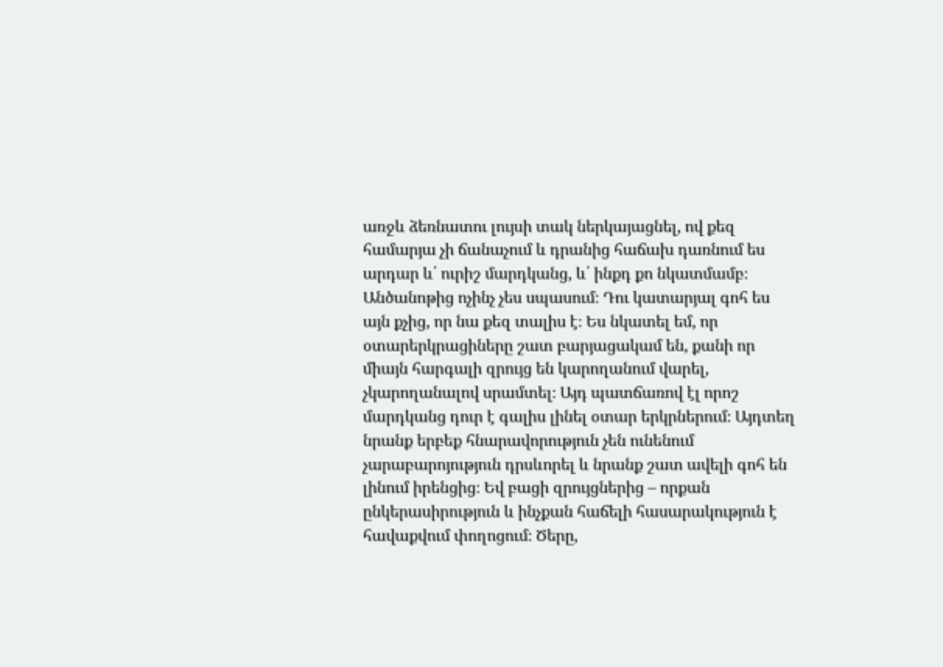առջև ձեռնատու լույսի տակ ներկայացնել, ով քեզ համարյա չի ճանաչում և դրանից հաճախ դառնում ես արդար և՛ ուրիշ մարդկանց, և՛ ինքդ քո նկատմամբ։ Անծանոթից ոչինչ չես սպասում։ Դու կատարյալ գոհ ես այն քչից, որ նա քեզ տալիս է։ Ես նկատել եմ, որ օտարերկրացիները շատ բարյացակամ են, քանի որ միայն հարգալի զրույց են կարողանում վարել, չկարողանալով սրամտել։ Այդ պատճառով էլ որոշ մարդկանց դուր է գալիս լինել օտար երկրներում։ Այդտեղ նրանք երբեք հնարավորություն չեն ունենում չարաբարոյություն դրսևորել և նրանք շատ ավելի գոհ են լինում իրենցից։ Եվ բացի զրույցներից – որքան ընկերասիրություն և ինչքան հաճելի հասարակություն է հավաքվում փողոցում։ Ծերը,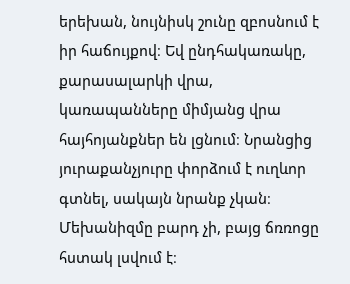երեխան, նույնիսկ շունը զբոսնում է իր հաճույքով։ Եվ ընդհակառակը, քարասալարկի վրա, կառապանները միմյանց վրա հայհոյանքներ են լցնում։ Նրանցից յուրաքանչյուրը փորձում է ուղևոր գտնել, սակայն նրանք չկան։ Մեխանիզմը բարդ չի, բայց ճռռոցը հստակ լսվում է։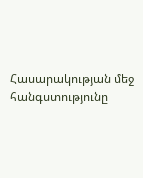Հասարակության մեջ հանգստությունը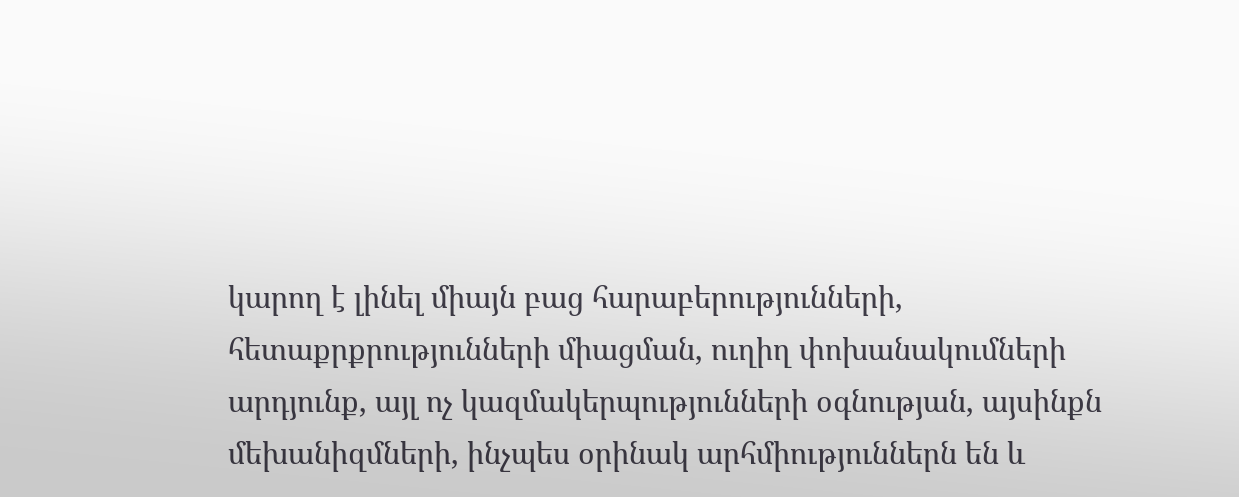կարող է լինել միայն բաց հարաբերությունների, հետաքրքրությունների միացման, ուղիղ փոխանակումների արդյունք, այլ ոչ կազմակերպությունների օգնության, այսինքն մեխանիզմների, ինչպես օրինակ արհմիություններն են և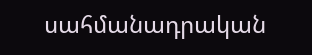սահմանադրական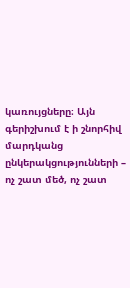կառույցները։ Այն գերիշխում է ի շնորհիվ մարդկանց ընկերակցությունների – ոչ շատ մեծ, ոչ շատ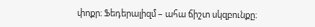փոքր։ Ֆեդերալիզմ – ահա ճիշտ սկզբունքը։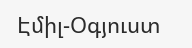Էմիլ-Օգյուստ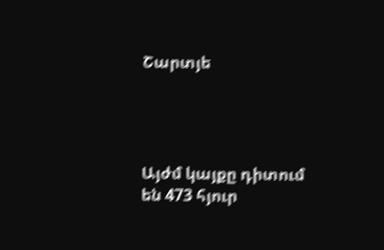Շարտյե




Այժմ կայքը դիտում են 473 հյուր